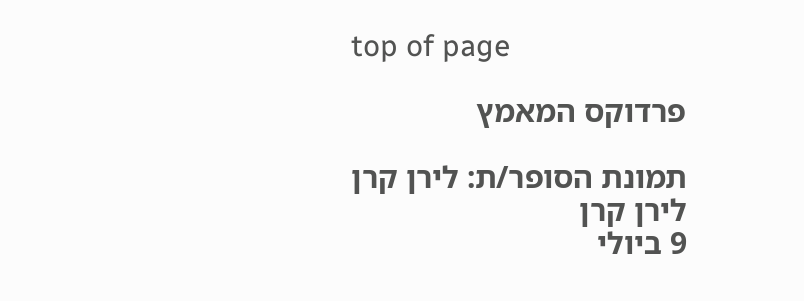top of page

פרדוקס המאמץ

תמונת הסופר/ת: לירן קרן
לירן קרן
9 ביולי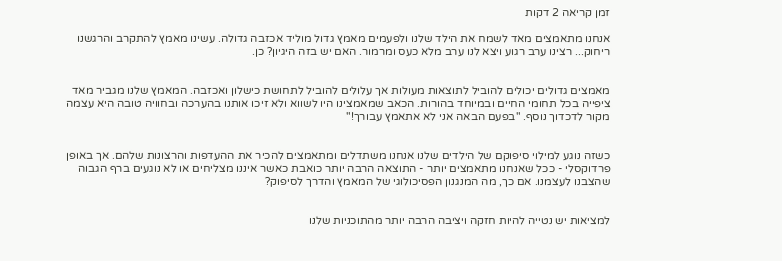זמן קריאה 2 דקות

אנחנו מתאמצים מאד לשמח את הילד שלנו ולפעמים מאמץ גדול מוליד אכזבה גדולה. עשינו מאמץ להתקרב והרגשנו ריחוק... רצינו ערב רגוע ויצא לנו ערב מלא כעס ומרמור. האם יש בזה היגיון? כן.


מאמצים גדולים יכולים להוביל לתוצאות מעולות אך עלולים להוביל לתחושת כישלון ואכזבה. המאמץ שלנו מגביר מאד ציפייה בכל תחומי החיים ובמיוחד בהורות. הכאב שמאמצינו היו לשווא ולא זיכו אותנו בהערכה ובחוויה טובה היא עצמה מקור לדכדוך נוסף. "בפעם הבאה אני לא אתאמץ עבורך!"


כשזה נוגע למילוי סיפוקם של הילדים שלנו אנחנו משתדלים ומתאמצים להכיר את ההעדפות והרצונות שלהם. אך באופן פרדוקסלי - ככל שאנחנו מתאמצים יותר - התוצאה הרבה יותר כואבת כאשר איננו מצליחים או לא נוגעים ברף הגבוה שהצבנו לעצמנו. אם כך, מה המנגנון הפסיכולוגי של המאמץ והדרך לסיפוק?


למציאות יש נטייה להיות חזקה ויציבה הרבה יותר מהתוכניות שלנו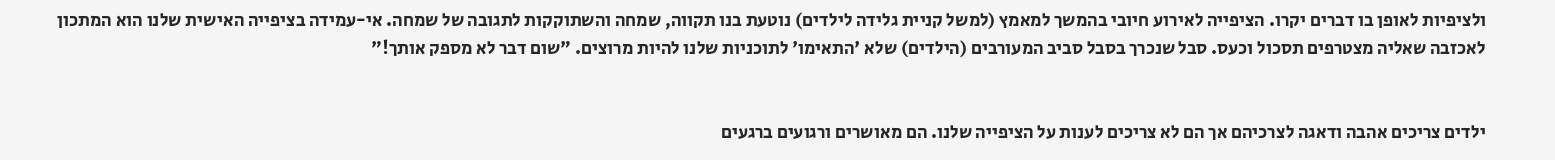ולציפיות לאופן בו דברים יקרו. הציפייה לאירוע חיובי בהמשך למאמץ (למשל קניית גלידה לילדים) נוטעת בנו תקווה, שמחה והשתוקקות לתגובה של שמחה. אי-עמידה בציפייה האישית שלנו הוא המתכון לאכזבה שאליה מצטרפים תסכול וכעס. סבל שנכרך בסבל סביב המעורבים (הילדים) שלא 'התאימו' לתוכניות שלנו להיות מרוצים. "שום דבר לא מספק אותך!"


ילדים צריכים אהבה ודאגה לצרכיהם אך הם לא צריכים לענות על הציפייה שלנו. הם מאושרים ורגועים ברגעים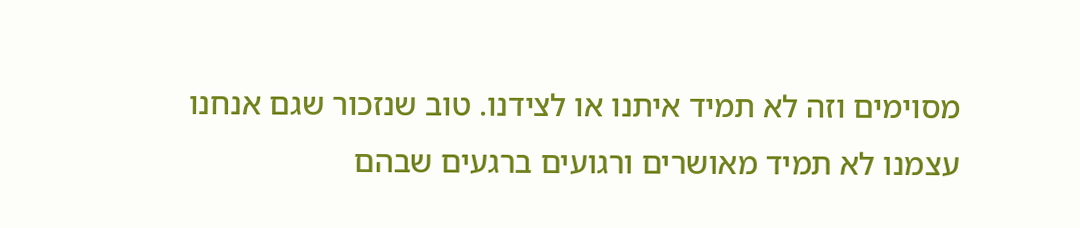מסוימים וזה לא תמיד איתנו או לצידנו. טוב שנזכור שגם אנחנו עצמנו לא תמיד מאושרים ורגועים ברגעים שבהם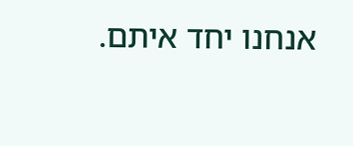אנחנו יחד איתם.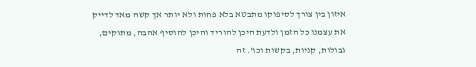איזון בין צורך לסיפוקו מתבטא בלא פחות ולא יותר אך קשה מאד לדייק את עצמנו כל הזמן ולדעת היכן להוריד והיכן להוסיף אהבה, מתוקים, גבולות, קניות, בקשות וכו'. זה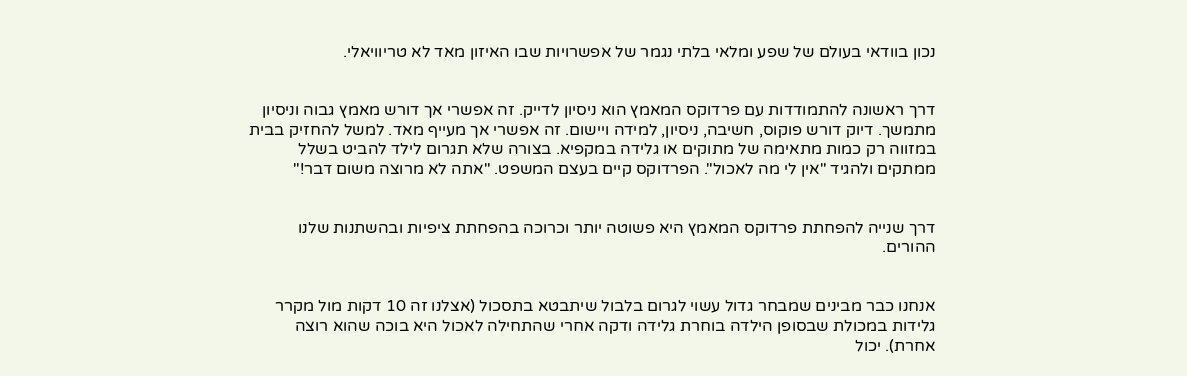נכון בוודאי בעולם של שפע ומלאי בלתי נגמר של אפשרויות שבו האיזון מאד לא טריוויאלי.


דרך ראשונה להתמודדות עם פרדוקס המאמץ הוא ניסיון לדייק. זה אפשרי אך דורש מאמץ גבוה וניסיון מתמשך. דיוק דורש פוקוס, חשיבה, ניסיון, למידה ויישום. זה אפשרי אך מעייף מאד. למשל להחזיק בבית במזווה רק כמות מתאימה של מתוקים או גלידה במקפיא. בצורה שלא תגרום לילד להביט בשלל ממתקים ולהגיד "אין לי מה לאכול". הפרדוקס קיים בעצם המשפט. "אתה לא מרוצה משום דבר!"


דרך שנייה להפחתת פרדוקס המאמץ היא פשוטה יותר וכרוכה בהפחתת ציפיות ובהשתנות שלנו ההורים.


אנחנו כבר מבינים שמבחר גדול עשוי לגרום בלבול שיתבטא בתסכול (אצלנו זה 10 דקות מול מקרר גלידות במכולת שבסופן הילדה בוחרת גלידה ודקה אחרי שהתחילה לאכול היא בוכה שהוא רוצה אחרת). יכול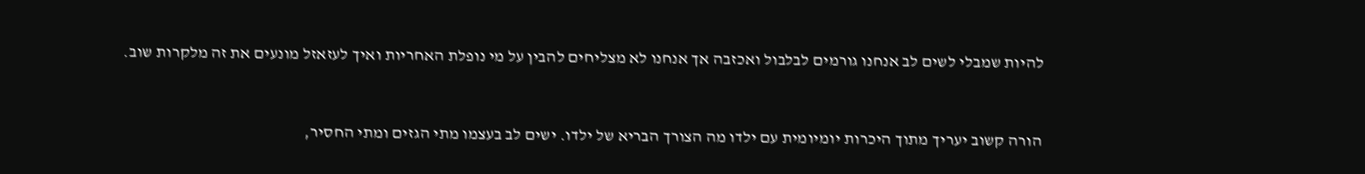להיות שמבלי לשים לב אנחנו גורמים לבלבול ואכזבה אך אנחנו לא מצליחים להבין על מי נופלת האחריות ואיך לעזאזל מונעים את זה מלקרות שוב.


הורה קשוב יעריך מתוך היכרות יומיומית עם ילדו מה הצורך הבריא של ילדו. ישים לב בעצמו מתי הגזים ומתי החסיר,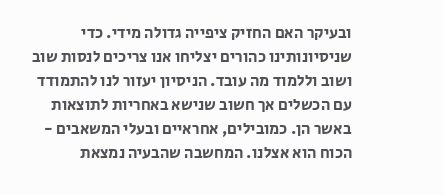ובעיקר האם החזיק ציפייה גדולה מידי. כדי שניסיונותינו כהורים יצליחו אנו צריכים לנסות שוב ושוב וללמוד מה עובד. הניסיון יעזור לנו להתמודד עם הכשלים אך חשוב שנישא באחריות לתוצאות באשר הן. כמובילים, אחראיים ובעלי המשאבים - הכוח הוא אצלנו. המחשבה שהבעיה נמצאת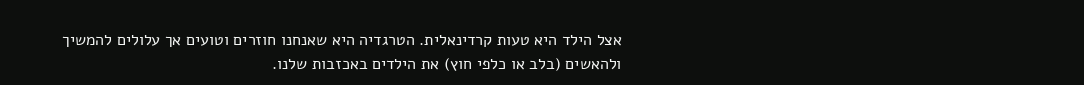אצל הילד היא טעות קרדינאלית. הטרגדיה היא שאנחנו חוזרים וטועים אך עלולים להמשיך ולהאשים (בלב או כלפי חוץ) את הילדים באכזבות שלנו.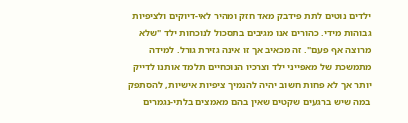ילדים נוטים לתת פידבק מאד חזק ומהיר לאי-דיוקים ולציפיות גבוהות מידי. כהורים אנו מגיבים בתסכול לנוכחות ילד "שלא מרוצה אף פעם". זה מכאיב אך זו אינה גזירת גורל. למידה מתמשכת של מאפייני ילד וצרכיו הנוכחיים תלמד אותנו לדייק יותר אך לא פחות חשוב יהיה להנמיך ציפיות אישיות, להסתפק במה שיש ברגעים שקטים שאין בהם מאמצים בלתי-נגמרים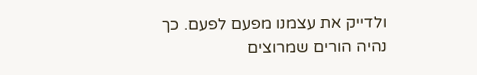ולדייק את עצמנו מפעם לפעם. כך נהיה הורים שמרוצים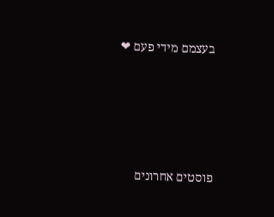בעצמם מידי פעם ❤





פוסטים אחרונים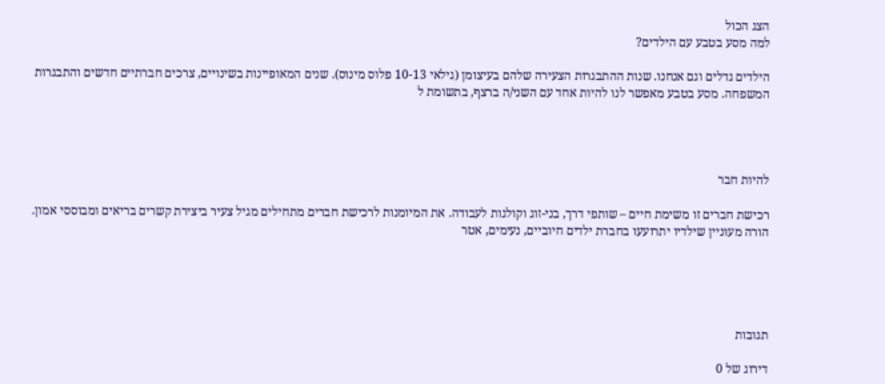הצג הכול
למה מסע בטבע עם הילדים?

הילדים גדלים וגם אנחנו. שנות ההתבגרות הצעירה שלהם בעיצומן (גילאי 10-13 פלוס מינוס). שנים המאופיינות בשינויים, צרכים חברתיים חדשים והתבגרות המשפחה. מסע בטבע מאפשר לנו להיות אחד עם השני/ה ברצף, בתשומת ל




להיות חבר

רכישת חברים זו משימת חיים – שותפי דרך, בני-זוג וקולגות לעבודה. את המיומנות לרכישת חברים מתחילים מגיל צעיר ביצירת קשרים בריאים ומבוססי אמון. הורה מעוניין שילדיו יתרועעו בחברת ילדים חיוביים, נעימים, אטר





תגובות

דירוג של 0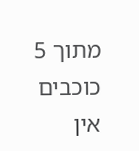מתוך 5 כוכבים
אין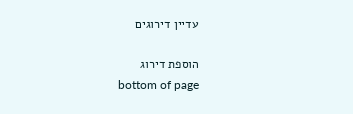עדיין דירוגים

הוספת דירוג
bottom of page